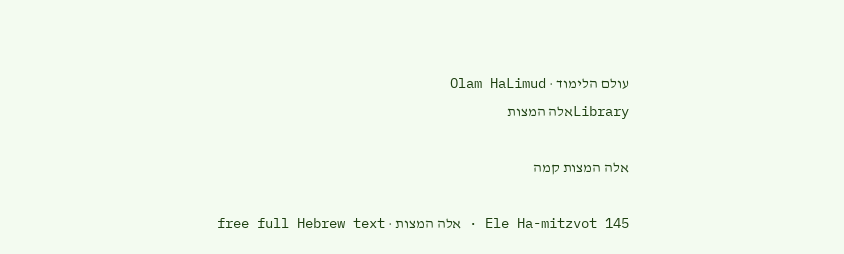עולם הלימוד · Olam HaLimud
Libraryאלה המצות

אלה המצות קמה

Ele Ha-mitzvot 145 · אלה המצות · free full Hebrew text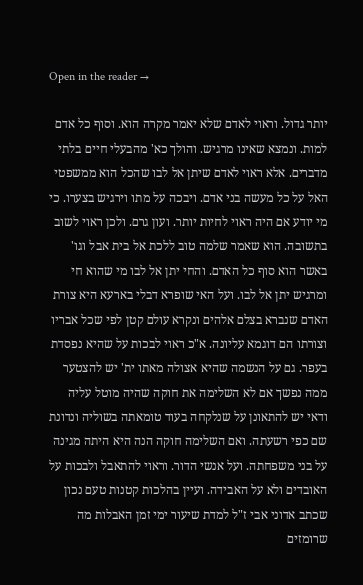Open in the reader →

יותר גדול. וראוי לאדם שלא יאמר מקרה הוא. וסוף כל אדם למות. ונמצא שאינו מרגיש. והולך כא' מהבעלי חיים בלתי מדברים. אלא ראוי לאדם שיתן אל לבו שהכל הוא ממשפטי האל על כל מעשה בני אדם. ויבכה על מתו וירגיש בצערו. כי מי יודע אם היה ראוי לחיות יותר. ועון גרם. ולכן ראוי לשוב בתשובה. הוא שאמר שלמה טוב ללכת אל בית אבל וגו' באשר הוא סוף כל האדם. והחי יתן אל לבו מי שהוא חי ומרגיש יתן אל לבו. ועל האי שופרא דבלי בארעא היא צורת האדם שנברא בצלם אלהים ונקרא עולם קטן לפי שכל אבריו וצורתו הם דוגמא עליונה. א"כ ראוי לבכות על שהיא נפסדת בעפר. גם על הנשמה שהיא אצולה מאתו ית' יש להצטער ממה נפשך אם לא השלימה את חוקה שהיה מוטל עליה ודאי יש להתאונן על שנלקחה בעוד טומאתה בשוליה ונדונת שם כפי רשעתה. ואם השלימה חוקה הנה היא היתה מגינה על בני משפחתה. ועל אנשי הדור. וראוי להתאבל ולבכות על האובדים ולא על האבידה. ועיין בהלכות קטנות טעם נכון שכתב אדוני אבי ז"ל למדת שיעור ימי זמן האבלות מה שרומזים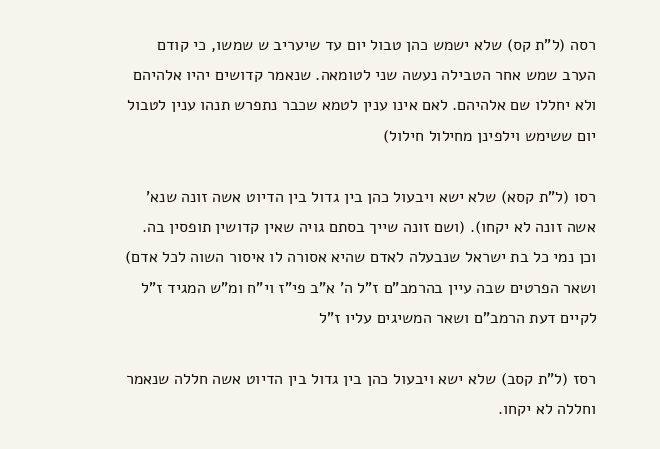רסה (ל"ת קס) שלא ישמש כהן טבול יום עד שיעריב ש שמשו, כי קודם הערב שמש אחר הטבילה נעשה שני לטומאה. שנאמר קדושים יהיו אלהיהם ולא יחללו שם אלהיהם. לאם אינו ענין לטמא שכבר נתפרש תנהו ענין לטבול יום ששימש וילפינן מחילול חילול)

רסו (ל"ת קסא) שלא ישא ויבעול כהן בין גדול בין הדיוט אשה זונה שנא' אשה זונה לא יקחו). (ושם זונה שייך בסתם גויה שאין קדושין תופסין בה. וכן נמי כל בת ישראל שנבעלה לאדם שהיא אסורה לו איסור השוה לכל אדם) ושאר הפרטים שבה עיין בהרמב"ם ז"ל ה' א"ב פי"ז וי"ח ומ"ש המגיד ז"ל לקיים דעת הרמב"ם ושאר המשיגים עליו ז"ל

רסז (ל"ת קסב) שלא ישא ויבעול כהן בין גדול בין הדיוט אשה חללה שנאמר וחללה לא יקחו.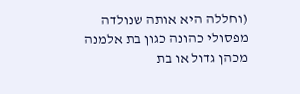(וחללה היא אותה שנולדה מפסולי כהונה כגון בת אלמנה מכהן גדול או בת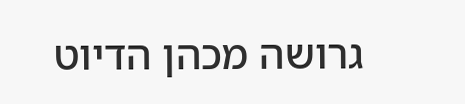גרושה מכהן הדיוט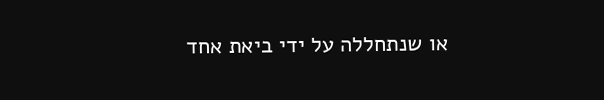או שנתחללה על ידי ביאת אחד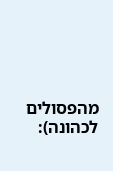מהפסולים לכהונה):